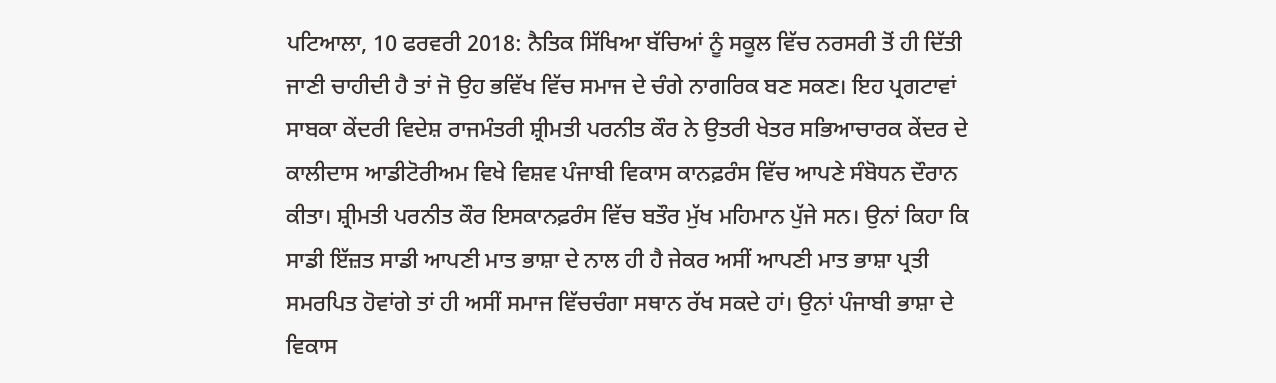ਪਟਿਆਲਾ, 10 ਫਰਵਰੀ 2018: ਨੈਤਿਕ ਸਿੱਖਿਆ ਬੱਚਿਆਂ ਨੂੰ ਸਕੂਲ ਵਿੱਚ ਨਰਸਰੀ ਤੋਂ ਹੀ ਦਿੱਤੀ ਜਾਣੀ ਚਾਹੀਦੀ ਹੈ ਤਾਂ ਜੋ ਉਹ ਭਵਿੱਖ ਵਿੱਚ ਸਮਾਜ ਦੇ ਚੰਗੇ ਨਾਗਰਿਕ ਬਣ ਸਕਣ। ਇਹ ਪ੍ਰਗਟਾਵਾਂ ਸਾਬਕਾ ਕੇਂਦਰੀ ਵਿਦੇਸ਼ ਰਾਜਮੰਤਰੀ ਸ਼੍ਰੀਮਤੀ ਪਰਨੀਤ ਕੌਰ ਨੇ ਉਤਰੀ ਖੇਤਰ ਸਭਿਆਚਾਰਕ ਕੇਂਦਰ ਦੇ ਕਾਲੀਦਾਸ ਆਡੀਟੋਰੀਅਮ ਵਿਖੇ ਵਿਸ਼ਵ ਪੰਜਾਬੀ ਵਿਕਾਸ ਕਾਨਫ਼ਰੰਸ ਵਿੱਚ ਆਪਣੇ ਸੰਬੋਧਨ ਦੌਰਾਨ ਕੀਤਾ। ਸ਼੍ਰੀਮਤੀ ਪਰਨੀਤ ਕੌਰ ਇਸਕਾਨਫ਼ਰੰਸ ਵਿੱਚ ਬਤੌਰ ਮੁੱਖ ਮਹਿਮਾਨ ਪੁੱਜੇ ਸਨ। ਉਨਾਂ ਕਿਹਾ ਕਿ ਸਾਡੀ ਇੱਜ਼ਤ ਸਾਡੀ ਆਪਣੀ ਮਾਤ ਭਾਸ਼ਾ ਦੇ ਨਾਲ ਹੀ ਹੈ ਜੇਕਰ ਅਸੀਂ ਆਪਣੀ ਮਾਤ ਭਾਸ਼ਾ ਪ੍ਰਤੀ ਸਮਰਪਿਤ ਹੋਵਾਂਗੇ ਤਾਂ ਹੀ ਅਸੀਂ ਸਮਾਜ ਵਿੱਚਚੰਗਾ ਸਥਾਨ ਰੱਖ ਸਕਦੇ ਹਾਂ। ਉਨਾਂ ਪੰਜਾਬੀ ਭਾਸ਼ਾ ਦੇ ਵਿਕਾਸ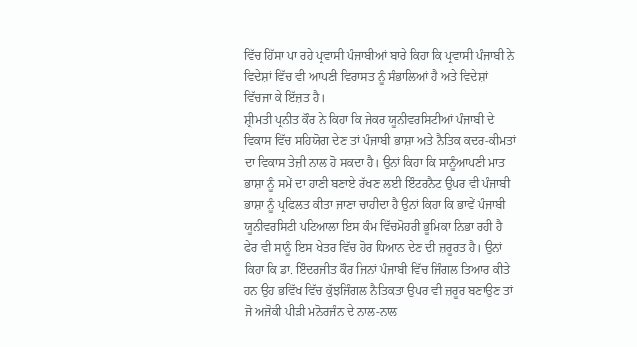ਵਿੱਚ ਹਿੱਸਾ ਪਾ ਰਹੇ ਪ੍ਰਵਾਸੀ ਪੰਜਾਬੀਆਂ ਬਾਰੇ ਕਿਹਾ ਕਿ ਪ੍ਰਵਾਸੀ ਪੰਜਾਬੀ ਨੇ ਵਿਦੇਸ਼ਾਂ ਵਿੱਚ ਵੀ ਆਪਣੀ ਵਿਰਾਸਤ ਨੂੰ ਸੰਭਾਲਿਆਂ ਹੈ ਅਤੇ ਵਿਦੇਸ਼ਾਂ ਵਿੱਚਜਾ ਕੇ ਇੱਜ਼ਤ ਹੈ।
ਸ਼੍ਰੀਮਤੀ ਪ੍ਰਨੀਤ ਕੌਰ ਨੇ ਕਿਹਾ ਕਿ ਜੇਕਰ ਯੂਨੀਵਰਸਿਟੀਆਂ ਪੰਜਾਬੀ ਦੇ ਵਿਕਾਸ ਵਿੱਚ ਸਹਿਯੋਗ ਦੇਣ ਤਾਂ ਪੰਜਾਬੀ ਭਾਸ਼ਾ ਅਤੇ ਨੈਤਿਕ ਕਦਰ-ਕੀਮਤਾਂ ਦਾ ਵਿਕਾਸ ਤੇਜ਼ੀ ਨਾਲ ਹੋ ਸਕਦਾ ਹੈ। ਉਨਾਂ ਕਿਹਾ ਕਿ ਸਾਨੂੰਆਪਣੀ ਮਾਤ ਭਾਸ਼ਾ ਨੂੰ ਸਮੇਂ ਦਾ ਹਾਣੀ ਬਣਾਏ ਰੱਖਣ ਲਈ ਇੰਟਰਨੈਟ ਉਪਰ ਵੀ ਪੰਜਾਬੀ ਭਾਸ਼ਾ ਨੂੰ ਪ੍ਰਫਿਲਤ ਕੀਤਾ ਜਾਣਾ ਚਾਹੀਦਾ ਹੈ ਉਨਾਂ ਕਿਹਾ ਕਿ ਭਾਵੇਂ ਪੰਜਾਬੀ ਯੂਨੀਵਰਸਿਟੀ ਪਟਿਆਲਾ ਇਸ ਕੰਮ ਵਿੱਚਮੋਹਰੀ ਭੂਮਿਕਾ ਨਿਭਾ ਰਹੀ ਹੈ ਫੇਰ ਵੀ ਸਾਨੂੰ ਇਸ ਖੇਤਰ ਵਿੱਚ ਹੋਰ ਧਿਆਨ ਦੇਣ ਦੀ ਜ਼ਰੂਰਤ ਹੈ। ਉਨਾਂ ਕਿਹਾ ਕਿ ਡਾ. ਇੰਦਰਜੀਤ ਕੌਰ ਜਿਨਾਂ ਪੰਜਾਬੀ ਵਿੱਚ ਜਿੰਗਲ ਤਿਆਰ ਕੀਤੇ ਹਨ ਉਹ ਭਵਿੱਖ ਵਿੱਚ ਕੁੱਝਜਿੰਗਲ ਨੈਤਿਕਤਾ ਉਪਰ ਵੀ ਜ਼ਰੂਰ ਬਣਾਉਣ ਤਾਂ ਜੋ ਅਜੋਕੀ ਪੀੜੀ ਮਨੋਰਜੰਨ ਦੇ ਨਾਲ-ਨਾਲ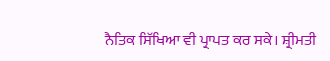ਨੈਤਿਕ ਸਿੱਖਿਆ ਵੀ ਪ੍ਰਾਪਤ ਕਰ ਸਕੇ। ਸ਼੍ਰੀਮਤੀ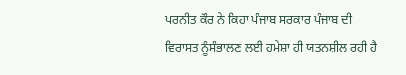ਪਰਨੀਤ ਕੌਰ ਨੇ ਕਿਹਾ ਪੰਜਾਬ ਸਰਕਾਰ ਪੰਜਾਬ ਦੀ ਵਿਰਾਸਤ ਨੂੰਸੰਭਾਲਣ ਲਈ ਹਮੇਸ਼ਾ ਹੀ ਯਤਨਸ਼ੀਲ ਰਹੀ ਹੈ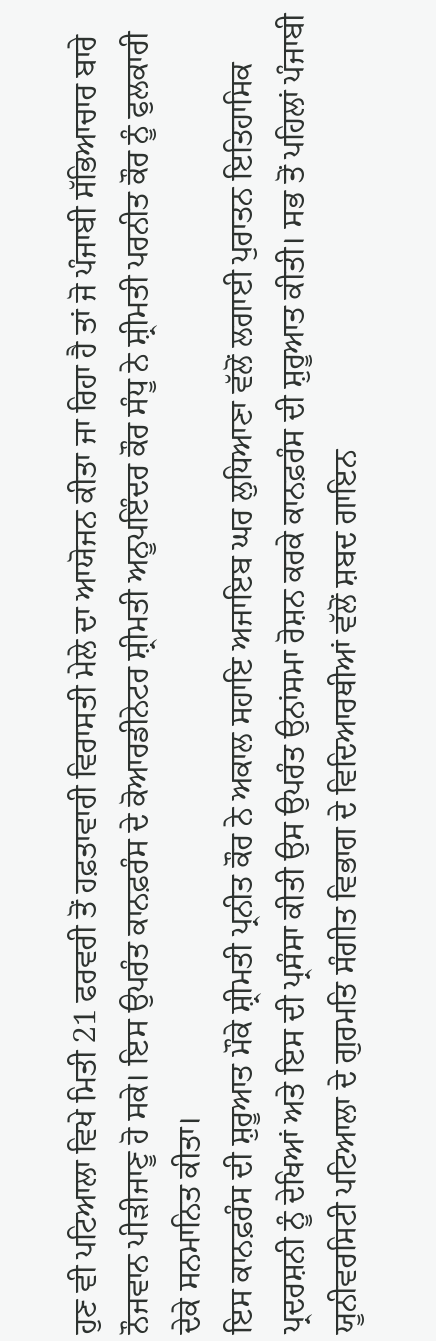ਹੁਣ ਵੀ ਪਟਿਆਲਾ ਵਿਖੇ ਮਿਤੀ 21 ਫਰਵਰੀ ਤੋਂ ਹਫ਼ਤਾਵਾਰੀ ਵਿਰਾਸਤੀ ਮੇਲੇ ਦਾ ਆਯੋਜਨ ਕੀਤਾ ਜਾ ਰਿਹਾ ਹੈ ਤਾਂ ਜੋ ਪੰਜਾਬੀ ਸੱਭਿਆਚਾਰ ਬਾਰੇ ਨੌਜਵਾਨ ਪੀੜੀਜਾਣੂ ਹੋ ਸਕੇ। ਇਸ ਉਪਰੰਤ ਕਾਨਫ਼ਰੰਸ ਦੇ ਕੋਆਰਡੀਨੇਟਰ ਸ਼੍ਰੀਮਤੀ ਅਨੂਪਇੰਦਰ ਕੌਰ ਸੰਧੂ ਨੇ ਸ਼੍ਰੀਮਤੀ ਪਰਨੀਤ ਕੌਰ ਨੂੰ ਫੁਲਕਾਰੀ ਦੇਕੇ ਸਨਮਾਨਿਤ ਕੀਤਾ।
ਇਸ ਕਾਨਫ਼ਰੰਸ ਦੀ ਸ਼ੁਰੂਆਤ ਮੌਕੇ ਸ਼੍ਰੀਮਤੀ ਪ੍ਰਨੀਤ ਕੌਰ ਨੇ ਅਕਾਲ ਸਹਾਇ ਅਜਾਇਬ ਘਰ ਲੁਧਿਆਣਾ ਵੱਲੋਂ ਲਗਾਈ ਪੁਰਾਤਨ ਇਤਿਹਾਸਿਕ ਪ੍ਰਦਰਸ਼ਨੀ ਨੂੰ ਦੇਖਿਆਂ ਅਤੇ ਇਸ ਦੀ ਪ੍ਰਸੰਸਾ ਕੀਤੀ ਉਸ ਉਪਰੰਤ ਉਨਾਂਸਮਾ ਰੋਸ਼ਨ ਕਰਕੇ ਕਾਨਫ਼ਰੰਸ ਦੀ ਸ਼ੁਰੂਆਤ ਕੀਤੀ। ਸਭ ਤੋਂ ਪਹਿਲਾਂ ਪੰਜਾਬੀ ਯੂਨੀਵਰਸਿਟੀ ਪਟਿਆਲਾ ਦੇ ਗੁਰਮਤਿ ਸੰਗੀਤ ਵਿਭਾਗ ਦੇ ਵਿਦਿਆਰਥੀਆਂ ਵੱਲੋਂ ਸ਼ਬਦ ਗਾਇਨ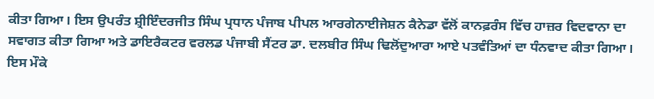ਕੀਤਾ ਗਿਆ। ਇਸ ਉਪਰੰਤ ਸ਼੍ਰੀਇੰਦਰਜੀਤ ਸਿੰਘ ਪ੍ਰਧਾਨ ਪੰਜਾਬ ਪੀਪਲ ਆਰਗੇਨਾਈਜੇਸ਼ਨ ਕੈਨੇਡਾ ਵੱਲੋਂ ਕਾਨਫ਼ਰੰਸ ਵਿੱਚ ਹਾਜ਼ਰ ਵਿਦਵਾਨਾ ਦਾ ਸਵਾਗਤ ਕੀਤਾ ਗਿਆ ਅਤੇ ਡਾਇਰੈਕਟਰ ਵਰਲਡ ਪੰਜਾਬੀ ਸੈਂਟਰ ਡਾ. ਦਲਬੀਰ ਸਿੰਘ ਢਿਲੋਂਦੁਆਰਾ ਆਏ ਪਤਵੰਤਿਆਂ ਦਾ ਧੰਨਵਾਦ ਕੀਤਾ ਗਿਆ। ਇਸ ਮੌਕੇ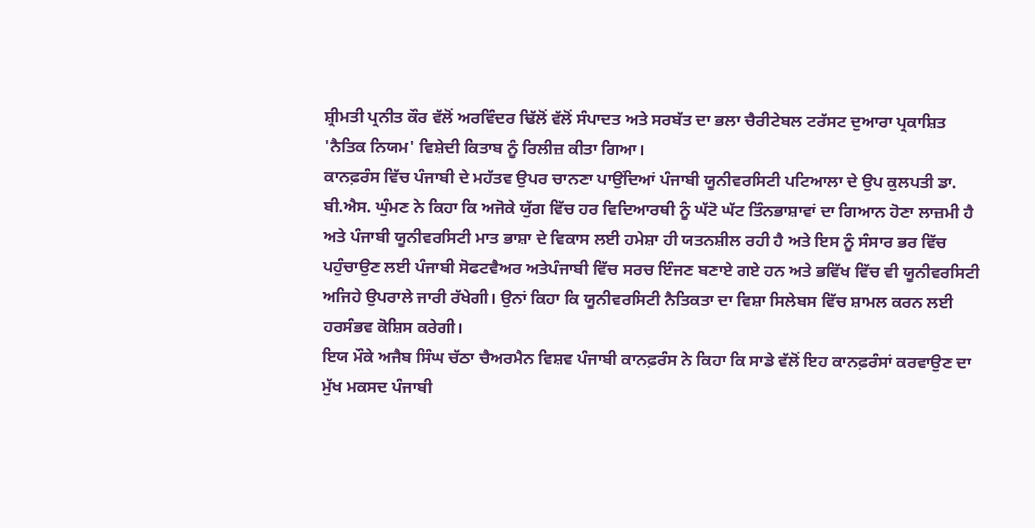ਸ਼੍ਰੀਮਤੀ ਪ੍ਰਨੀਤ ਕੌਰ ਵੱਲੋਂ ਅਰਵਿੰਦਰ ਢਿੱਲੋਂ ਵੱਲੋਂ ਸੰਪਾਦਤ ਅਤੇ ਸਰਬੱਤ ਦਾ ਭਲਾ ਚੈਰੀਟੇਬਲ ਟਰੱਸਟ ਦੁਆਰਾ ਪ੍ਰਕਾਸ਼ਿਤ 'ਨੈਤਿਕ ਨਿਯਮ' ਵਿਸ਼ੇਦੀ ਕਿਤਾਬ ਨੂੰ ਰਿਲੀਜ਼ ਕੀਤਾ ਗਿਆ।
ਕਾਨਫ਼ਰੰਸ ਵਿੱਚ ਪੰਜਾਬੀ ਦੇ ਮਹੱਤਵ ਉਪਰ ਚਾਨਣਾ ਪਾਉਂਦਿਆਂ ਪੰਜਾਬੀ ਯੂਨੀਵਰਸਿਟੀ ਪਟਿਆਲਾ ਦੇ ਉਪ ਕੁਲਪਤੀ ਡਾ. ਬੀ.ਐਸ. ਘੁੰਮਣ ਨੇ ਕਿਹਾ ਕਿ ਅਜੋਕੇ ਯੁੱਗ ਵਿੱਚ ਹਰ ਵਿਦਿਆਰਥੀ ਨੂੰ ਘੱਟੋ ਘੱਟ ਤਿੰਨਭਾਸ਼ਾਵਾਂ ਦਾ ਗਿਆਨ ਹੋਣਾ ਲਾਜ਼ਮੀ ਹੈ ਅਤੇ ਪੰਜਾਬੀ ਯੂਨੀਵਰਸਿਟੀ ਮਾਤ ਭਾਸ਼ਾ ਦੇ ਵਿਕਾਸ ਲਈ ਹਮੇਸ਼ਾ ਹੀ ਯਤਨਸ਼ੀਲ ਰਹੀ ਹੈ ਅਤੇ ਇਸ ਨੂੰ ਸੰਸਾਰ ਭਰ ਵਿੱਚ ਪਹੁੰਚਾਉਣ ਲਈ ਪੰਜਾਬੀ ਸੋਫਟਵੈਅਰ ਅਤੇਪੰਜਾਬੀ ਵਿੱਚ ਸਰਚ ਇੰਜਣ ਬਣਾਏ ਗਏ ਹਨ ਅਤੇ ਭਵਿੱਖ ਵਿੱਚ ਵੀ ਯੂਨੀਵਰਸਿਟੀ ਅਜਿਹੇ ਉਪਰਾਲੇ ਜਾਰੀ ਰੱਖੇਗੀ। ਉਨਾਂ ਕਿਹਾ ਕਿ ਯੂਨੀਵਰਸਿਟੀ ਨੈਤਿਕਤਾ ਦਾ ਵਿਸ਼ਾ ਸਿਲੇਬਸ ਵਿੱਚ ਸ਼ਾਮਲ ਕਰਨ ਲਈ ਹਰਸੰਭਵ ਕੋਸ਼ਿਸ ਕਰੇਗੀ।
ਇਯ ਮੌਕੇ ਅਜੈਬ ਸਿੰਘ ਚੱਠਾ ਚੈਅਰਮੈਨ ਵਿਸ਼ਵ ਪੰਜਾਬੀ ਕਾਨਫ਼ਰੰਸ ਨੇ ਕਿਹਾ ਕਿ ਸਾਡੇ ਵੱਲੋਂ ਇਹ ਕਾਨਫ਼ਰੰਸਾਂ ਕਰਵਾਉਣ ਦਾ ਮੁੱਖ ਮਕਸਦ ਪੰਜਾਬੀ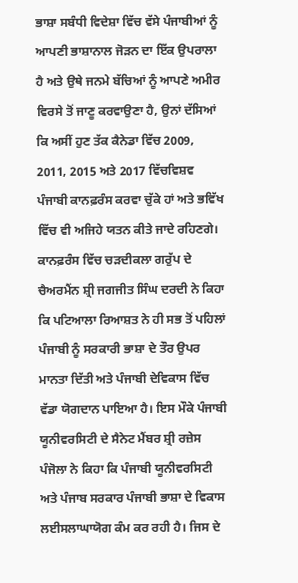ਭਾਸ਼ਾ ਸਬੰਧੀ ਵਿਦੇਸ਼ਾ ਵਿੱਚ ਵੱਸੇ ਪੰਜਾਬੀਆਂ ਨੂੰ ਆਪਣੀ ਭਾਸ਼ਾਨਾਲ ਜੋੜਨ ਦਾ ਇੱਕ ਉਪਰਾਲਾ ਹੈ ਅਤੇ ਉਥੇ ਜਨਮੇ ਬੱਚਿਆਂ ਨੂੰ ਆਪਣੇ ਅਮੀਰ ਵਿਰਸੇ ਤੋਂ ਜਾਣੂ ਕਰਵਾਉਣਾ ਹੈ, ਉਨਾਂ ਦੱਸਿਆਂ ਕਿ ਅਸੀਂ ਹੁਣ ਤੱਕ ਕੈਨੇਡਾ ਵਿੱਚ 2009, 2011, 2015 ਅਤੇ 2017 ਵਿੱਚਵਿਸ਼ਵ ਪੰਜਾਬੀ ਕਾਨਫ਼ਰੰਸ ਕਰਵਾ ਚੁੱਕੇ ਹਾਂ ਅਤੇ ਭਵਿੱਖ ਵਿੱਚ ਵੀ ਅਜਿਹੇ ਯਤਨ ਕੀਤੇ ਜਾਦੇ ਰਹਿਣਗੇ।
ਕਾਨਫ਼ਰੰਸ ਵਿੱਚ ਚੜਦੀਕਲਾ ਗਰੁੱਪ ਦੇ ਚੈਅਰਮੈਂਨ ਸ਼੍ਰੀ ਜਗਜੀਤ ਸਿੰਘ ਦਰਦੀ ਨੇ ਕਿਹਾ ਕਿ ਪਟਿਆਲਾ ਰਿਆਸ਼ਤ ਨੇ ਹੀ ਸਭ ਤੋਂ ਪਹਿਲਾਂ ਪੰਜਾਬੀ ਨੂੰ ਸਰਕਾਰੀ ਭਾਸ਼ਾ ਦੇ ਤੌਰ ਉਪਰ ਮਾਨਤਾ ਦਿੱਤੀ ਅਤੇ ਪੰਜਾਬੀ ਦੇਵਿਕਾਸ ਵਿੱਚ ਵੱਡਾ ਯੋਗਦਾਨ ਪਾਇਆ ਹੈ। ਇਸ ਮੌਕੇ ਪੰਜਾਬੀ ਯੂਨੀਵਰਸਿਟੀ ਦੇ ਸੈਨੇਟ ਮੈਂਬਰ ਸ਼੍ਰੀ ਰਜ਼ੇਸ ਪੰਜੋਲਾ ਨੇ ਕਿਹਾ ਕਿ ਪੰਜਾਬੀ ਯੂਨੀਵਰਸਿਟੀ ਅਤੇ ਪੰਜਾਬ ਸਰਕਾਰ ਪੰਜਾਬੀ ਭਾਸ਼ਾ ਦੇ ਵਿਕਾਸ ਲਈਸਲਾਘਾਯੋਗ ਕੰਮ ਕਰ ਰਹੀ ਹੈ। ਜਿਸ ਦੇ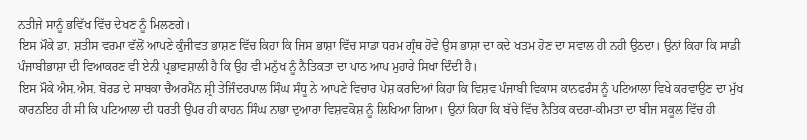ਨਤੀਜੇ ਸਾਨੂੰ ਭਵਿੱਖ ਵਿੱਚ ਦੇਖਣ ਨੂੰ ਮਿਲਣਗੇ।
ਇਸ ਮੌਕੇ ਡਾ. ਸ਼ਤੀਸ ਵਰਮਾ ਵੱਲੋਂ ਆਪਣੇ ਕੁੰਜੀਵਤ ਭਾਸ਼ਣ ਵਿੱਚ ਕਿਹਾ ਕਿ ਜਿਸ ਭਾਸ਼ਾ ਵਿੱਚ ਸਾਡਾ ਧਰਮ ਗ੍ਰੰਥ ਹੋਵੇ ਉਸ ਭਾਸ਼ਾ ਦਾ ਕਦੇ ਖਤਮ ਹੋਣ ਦਾ ਸਵਾਲ ਹੀ ਨਹੀ ਉਠਦਾ। ਉਨਾਂ ਕਿਹਾ ਕਿ ਸਾਡੀ ਪੰਜਾਬੀਭਾਸ਼ਾ ਦੀ ਵਿਆਕਰਣ ਵੀ ਏਨੀ ਪ੍ਰਭਾਵਸ਼ਾਲੀ ਹੈ ਕਿ ਉਹ ਵੀ ਮਨੁੱਖ ਨੂੰ ਨੈਤਿਕਤਾ ਦਾ ਪਾਠ ਆਪ ਮੁਹਾਰੇ ਸਿਖਾ ਦਿੰਦੀ ਹੈ।
ਇਸ ਮੌਕੇ ਐਸ.ਐਸ. ਬੋਰਡ ਦੇ ਸਾਬਕਾ ਚੈਅਰਮੈਂਨ ਸ਼੍ਰੀ ਤੇਜਿੰਦਰਪਾਲ ਸਿੰਘ ਸੰਧੂ ਨੇ ਆਪਣੇ ਵਿਚਾਰ ਪੇਸ਼ ਕਰਦਿਆਂ ਕਿਹਾ ਕਿ ਵਿਸ਼ਵ ਪੰਜਾਬੀ ਵਿਕਾਸ ਕਾਨਫਰੰਸ ਨੂੰ ਪਟਿਆਲਾ ਵਿਖੇ ਕਰਵਾਉਣ ਦਾ ਮੁੱਖ ਕਾਰਨਇਹ ਹੀ ਸੀ ਕਿ ਪਟਿਆਲਾ ਦੀ ਧਰਤੀ ਉਪਰ ਹੀ ਕਾਹਨ ਸਿੰਘ ਨਾਭਾ ਦੁਆਰਾ ਵਿਸ਼ਵਕੋਸ਼ ਨੂੰ ਲਿਖਿਆ ਗਿਆ। ਉਨਾਂ ਕਿਹਾ ਕਿ ਬੱਚੇ ਵਿੱਚ ਨੈਤਿਕ ਕਦਰਾ-ਕੀਮਤਾ ਦਾ ਬੀਜ ਸਕੂਲ ਵਿੱਚ ਹੀ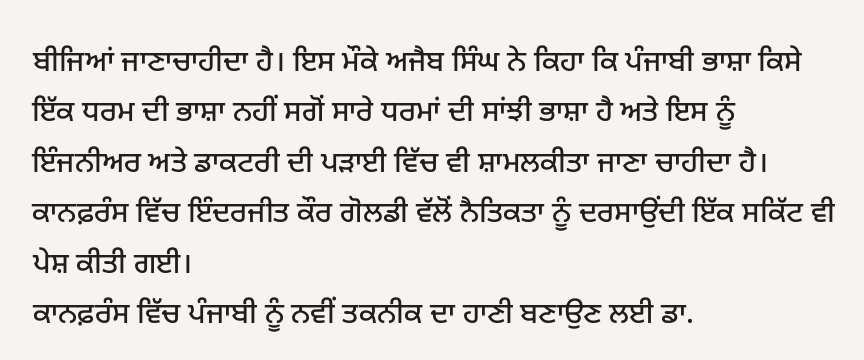ਬੀਜਿਆਂ ਜਾਣਾਚਾਹੀਦਾ ਹੈ। ਇਸ ਮੌਕੇ ਅਜੈਬ ਸਿੰਘ ਨੇ ਕਿਹਾ ਕਿ ਪੰਜਾਬੀ ਭਾਸ਼ਾ ਕਿਸੇ ਇੱਕ ਧਰਮ ਦੀ ਭਾਸ਼ਾ ਨਹੀਂ ਸਗੋਂ ਸਾਰੇ ਧਰਮਾਂ ਦੀ ਸਾਂਝੀ ਭਾਸ਼ਾ ਹੈ ਅਤੇ ਇਸ ਨੂੰ ਇੰਜਨੀਅਰ ਅਤੇ ਡਾਕਟਰੀ ਦੀ ਪੜਾਈ ਵਿੱਚ ਵੀ ਸ਼ਾਮਲਕੀਤਾ ਜਾਣਾ ਚਾਹੀਦਾ ਹੈ। ਕਾਨਫ਼ਰੰਸ ਵਿੱਚ ਇੰਦਰਜੀਤ ਕੌਰ ਗੋਲਡੀ ਵੱਲੋਂ ਨੈਤਿਕਤਾ ਨੂੰ ਦਰਸਾਉਂਦੀ ਇੱਕ ਸਕਿੱਟ ਵੀ ਪੇਸ਼ ਕੀਤੀ ਗਈ।
ਕਾਨਫ਼ਰੰਸ ਵਿੱਚ ਪੰਜਾਬੀ ਨੂੰ ਨਵੀਂ ਤਕਨੀਕ ਦਾ ਹਾਣੀ ਬਣਾਉਣ ਲਈ ਡਾ.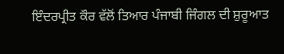ਇੰਦਰਪ੍ਰੀਤ ਕੌਰ ਵੱਲੋਂ ਤਿਆਰ ਪੰਜਾਬੀ ਜਿੰਗਲ ਦੀ ਸ਼ੁਰੂਆਤ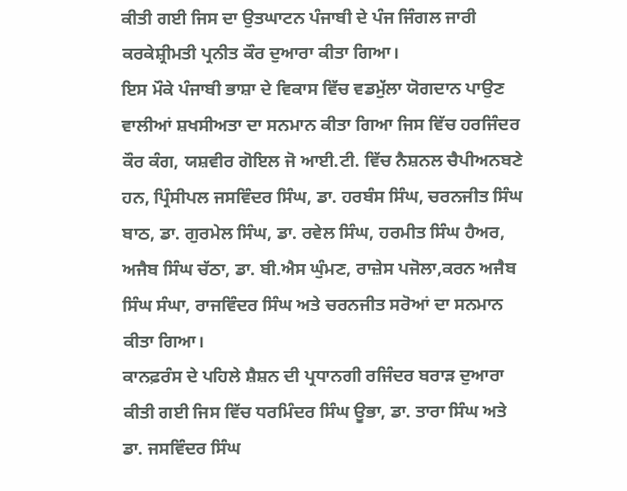ਕੀਤੀ ਗਈ ਜਿਸ ਦਾ ਉਤਘਾਟਨ ਪੰਜਾਬੀ ਦੇ ਪੰਜ ਜਿੰਗਲ ਜਾਰੀ ਕਰਕੇਸ਼੍ਰੀਮਤੀ ਪ੍ਰਨੀਤ ਕੌਰ ਦੁਆਰਾ ਕੀਤਾ ਗਿਆ।
ਇਸ ਮੌਕੇ ਪੰਜਾਬੀ ਭਾਸ਼ਾ ਦੇ ਵਿਕਾਸ ਵਿੱਚ ਵਡਮੁੱਲਾ ਯੋਗਦਾਨ ਪਾਉਣ ਵਾਲੀਆਂ ਸ਼ਖਸੀਅਤਾ ਦਾ ਸਨਮਾਨ ਕੀਤਾ ਗਿਆ ਜਿਸ ਵਿੱਚ ਹਰਜਿੰਦਰ ਕੌਰ ਕੰਗ, ਯਸ਼ਵੀਰ ਗੋਇਲ ਜੋ ਆਈ.ਟੀ. ਵਿੱਚ ਨੈਸ਼ਨਲ ਚੈਪੀਅਨਬਣੇ ਹਨ, ਪ੍ਰਿੰਸੀਪਲ ਜਸਵਿੰਦਰ ਸਿੰਘ, ਡਾ. ਹਰਬੰਸ ਸਿੰਘ, ਚਰਨਜੀਤ ਸਿੰਘ ਬਾਠ, ਡਾ. ਗੁਰਮੇਲ ਸਿੰਘ, ਡਾ. ਰਵੇਲ ਸਿੰਘ, ਹਰਮੀਤ ਸਿੰਘ ਹੈਅਰ, ਅਜੈਬ ਸਿੰਘ ਚੱਠਾ, ਡਾ. ਬੀ.ਐਸ ਘੁੰਮਣ, ਰਾਜ਼ੇਸ ਪਜੋਲਾ,ਕਰਨ ਅਜੈਬ ਸਿੰਘ ਸੰਘਾ, ਰਾਜਵਿੰਦਰ ਸਿੰਘ ਅਤੇ ਚਰਨਜੀਤ ਸਰੋਆਂ ਦਾ ਸਨਮਾਨ ਕੀਤਾ ਗਿਆ।
ਕਾਨਫ਼ਰੰਸ ਦੇ ਪਹਿਲੇ ਸ਼ੈਸ਼ਨ ਦੀ ਪ੍ਰਧਾਨਗੀ ਰਜਿੰਦਰ ਬਰਾੜ ਦੁਆਰਾ ਕੀਤੀ ਗਈ ਜਿਸ ਵਿੱਚ ਧਰਮਿੰਦਰ ਸਿੰਘ ਊਭਾ, ਡਾ. ਤਾਰਾ ਸਿੰਘ ਅਤੇ ਡਾ. ਜਸਵਿੰਦਰ ਸਿੰਘ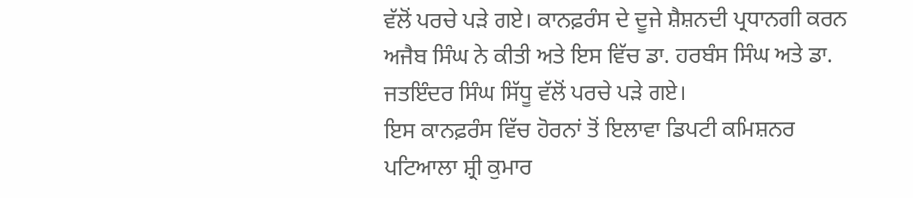ਵੱਲੋਂ ਪਰਚੇ ਪੜੇ ਗਏ। ਕਾਨਫ਼ਰੰਸ ਦੇ ਦੂਜੇ ਸ਼ੈਸ਼ਨਦੀ ਪ੍ਰਧਾਨਗੀ ਕਰਨ ਅਜੈਬ ਸਿੰਘ ਨੇ ਕੀਤੀ ਅਤੇ ਇਸ ਵਿੱਚ ਡਾ. ਹਰਬੰਸ ਸਿੰਘ ਅਤੇ ਡਾ. ਜਤਇੰਦਰ ਸਿੰਘ ਸਿੱਧੂ ਵੱਲੋਂ ਪਰਚੇ ਪੜੇ ਗਏ।
ਇਸ ਕਾਨਫ਼ਰੰਸ ਵਿੱਚ ਹੋਰਨਾਂ ਤੋਂ ਇਲਾਵਾ ਡਿਪਟੀ ਕਮਿਸ਼ਨਰ ਪਟਿਆਲਾ ਸ਼੍ਰੀ ਕੁਮਾਰ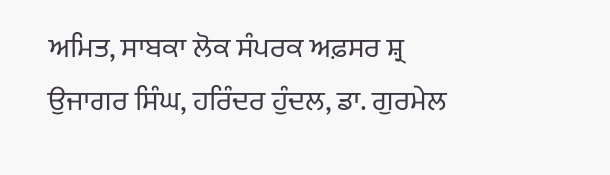ਅਮਿਤ, ਸਾਬਕਾ ਲੋਕ ਸੰਪਰਕ ਅਫ਼ਸਰ ਸ਼੍ਰ ਉਜਾਗਰ ਸਿੰਘ, ਹਰਿੰਦਰ ਹੁੰਦਲ, ਡਾ. ਗੁਰਮੇਲ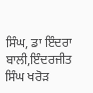ਸਿੰਘ, ਡਾ ਇੰਦਰਾ ਬਾਲੀ,ਇੰਦਰਜੀਤ ਸਿੰਘ ਖਰੋੜ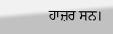ਹਾਜ਼ਰ ਸਨ।